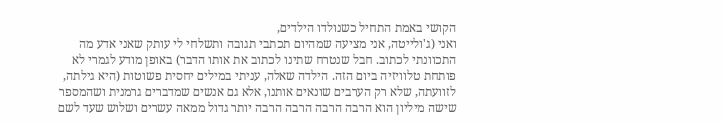הקושי באמת התחיל כשנולדו הילדים,
ואני (ג'ולייטה, אני מציעה שמהיום תכתבי תגובה ותשלחי לי עותק שאני אדע מה התכוונתי לכתוב. חבל שנטרח שתינו לכתוב את אותו הדבר) באופן מודע לגמרי לא פותחת טלוויזיה ביום הזה. הילדה שאלה, עניתי במילים יחסית פשוטות (היא גילתה, לזוועתה, שלא רק הערבים שונאים אותנו, אלא גם אנשים שמדברים גרמנית ושהמספר שישה מיליון הוא הרבה הרבה הרבה הרבה יותר גדול ממאה עשרים ושלוש שעד לשם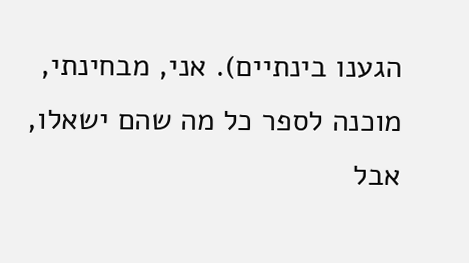הגענו בינתיים). אני, מבחינתי, מוכנה לספר כל מה שהם ישאלו, אבל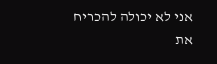אני לא יכולה להכריח את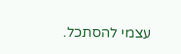עצמי להסתכל.